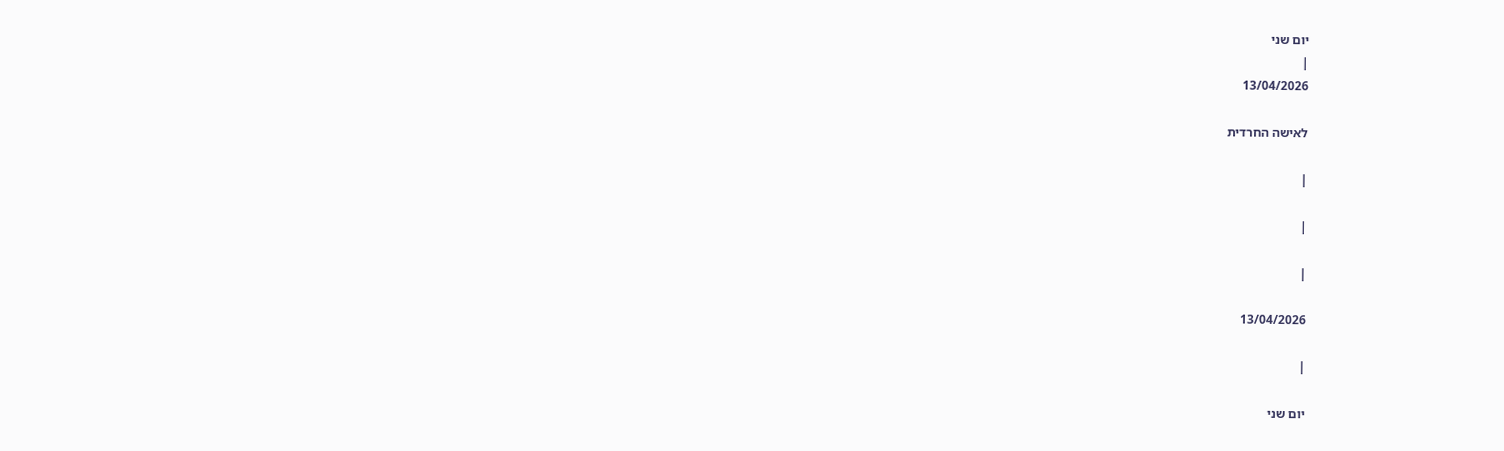יום שני
|
13/04/2026

לאישה החרדית

|

|

|

13/04/2026

|

יום שני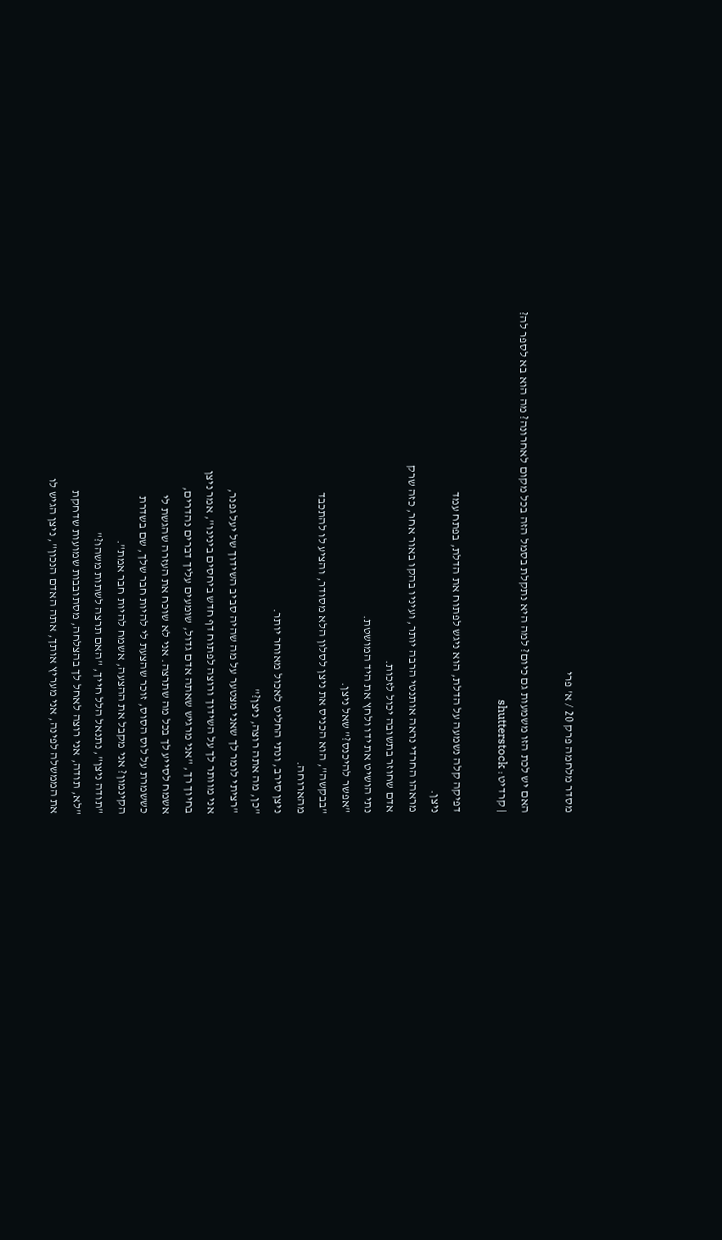מסדר מלחמה פרק 20 / א' פרי

האם יש לכת הזו משמעות גם כיום? למה היא נתקלת בסמל הזה בכל מקום לאחרונה? מה הוא בא לספר לה?
| קרדיט: shutterstock

דפיקה קלה נשמעה על הדלת, הוא ניגש לפתוח את הדלת, בפתח עמד
ניצן.
מראהו החרדי נראה אותנטי הרבה יותר, ועיניו בהקו באור אחר, כזה שרק
אדם שחוזר בתשובה יכול לזכות.
נתי הושיט את ידו ולחץ את היד המושטת.
"אפשר להיכנס?" שאל ניצן.
"בבקשה", הוא הכניס את ניצן לסלון הלא מסודר, והציע לו להתכבד
מהארוחה.
ניצן סירב, ונתי החליט לאכול מאוחר יותר.
"כן, מה אתה רוצה, ניצן?"
"רציתי לומר לך שאני מצטער על מה שהיה סביב השידוך של יעל גפנר,
אני מוותר לך על השידוך ורוצה לפתוח דף חדש ביחסים בינינו", אמר ניצן
בחיוך רך, "אני מרגיש שאתה אדם גדול, שומעים עליך דברים נהדרים,
אשמח לסייע לך בכל מה שתרצה. אני לא שוכח את העזרה שהגשת לי
כששמרת על לוס הסוס, זוכר שהצעת לי להיות חבר שלך, שם בשדרת
הקינמון? אני מקבל את ההצעה, אשמח להיות חבר אמת".
"תודה ניצן", נתנאל הלל חייך, "האם תרצה לשתות משהו?"
"לא, תודה, אני רוצה לאחל לך בהצלחה, מסתובבות שמועות שדחקת
את הממשלה לפינה, אני מעריץ אותך, אתה האדם הנכון", ניצן הגיש לו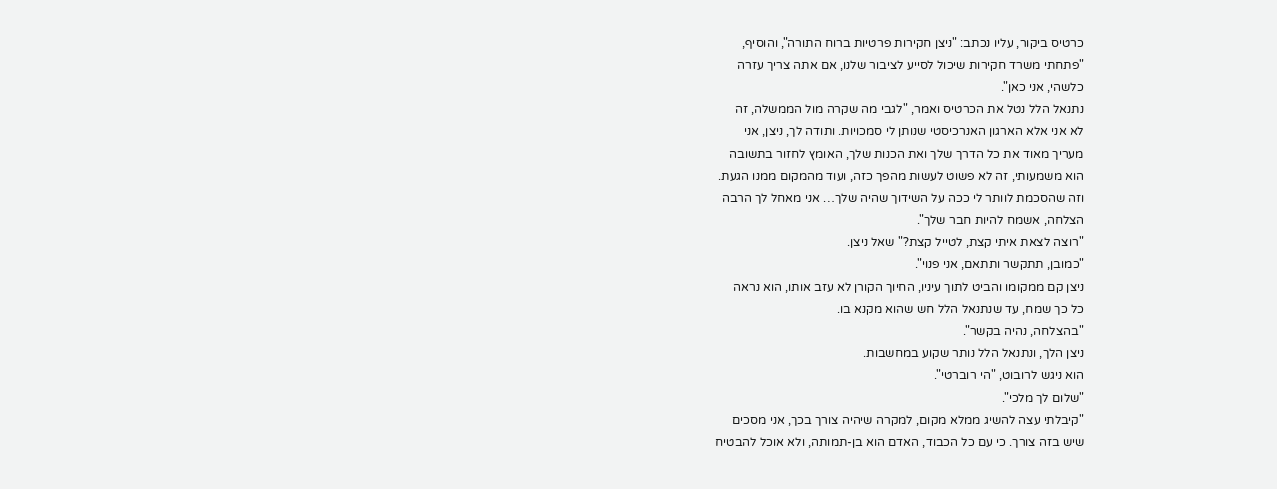כרטיס ביקור, עליו נכתב: "ניצן חקירות פרטיות ברוח התורה", והוסיף,
"פתחתי משרד חקירות שיכול לסייע לציבור שלנו, אם אתה צריך עזרה
כלשהי, אני כאן".
נתנאל הלל נטל את הכרטיס ואמר, "לגבי מה שקרה מול הממשלה, זה
לא אני אלא הארגון האנרכיסטי שנותן לי סמכויות. ותודה לך, ניצן, אני
מעריך מאוד את כל הדרך שלך ואת הכנות שלך, האומץ לחזור בתשובה
הוא משמעותי, זה לא פשוט לעשות מהפך כזה, ועוד מהמקום ממנו הגעת.
וזה שהסכמת לוותר לי ככה על השידוך שהיה שלך… אני מאחל לך הרבה
הצלחה, אשמח להיות חבר שלך".
"רוצה לצאת איתי קצת, לטייל קצת?" שאל ניצן.
"כמובן, תתקשר ותתאם, אני פנוי".
ניצן קם ממקומו והביט לתוך עיניו, החיוך הקורן לא עזב אותו, הוא נראה
כל כך שמח, עד שנתנאל הלל חש שהוא מקנא בו.
"בהצלחה, נהיה בקשר".
ניצן הלך, ונתנאל הלל נותר שקוע במחשבות.
הוא ניגש לרובוט, "הי רוברטי".
"שלום לך מלכי".
"קיבלתי עצה להשיג ממלא מקום, למקרה שיהיה צורך בכך, אני מסכים
שיש בזה צורך. כי עם כל הכבוד, האדם הוא בן-תמותה, ולא אוכל להבטיח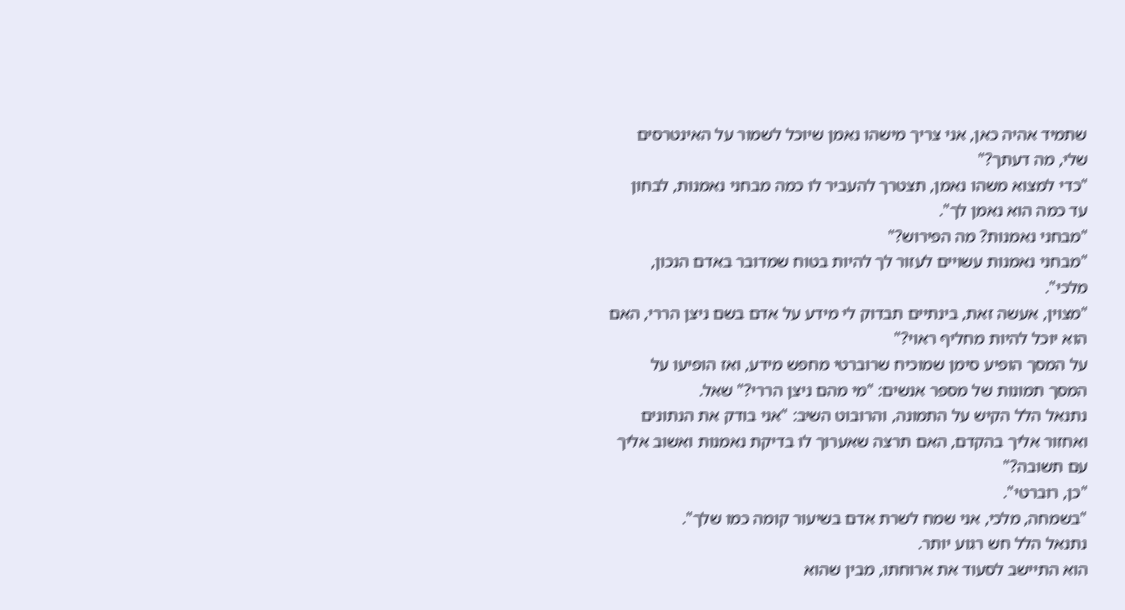שתמיד אהיה כאן, אני צריך מישהו נאמן שיוכל לשמור על האינטרסים
שלי, מה דעתך?"
"כדי למצוא משהו נאמן, תצטרך להעביר לו כמה מבחני נאמנות, לבחון
עד כמה הוא נאמן לך".
"מבחני נאמנות? מה הפירוש?"
"מבחני נאמנות עשויים לעזור לך להיות בטוח שמדובר באדם הנכון,
מלכי".
"מצוין, אעשה זאת, בינתיים תבדוק לי מידע על אדם בשם ניצן הררי, האם
הוא יוכל להיות מחליף ראוי?"
על המסך הופיע סימן שמוכיח שרוברטי מחפש מידע, ואז הופיעו על
המסך תמונות של מספר אנשים: "מי מהם ניצן הררי?" שאל.
נתנאל הלל הקיש על התמונה, והרובוט השיב: "אני בודק את הנתונים
ואחזור אליך בהקדם, האם תרצה שאערוך לו בדיקת נאמנות ואשוב אליך
עם תשובה?"
"כן, רוברטי".
"בשמחה, מלכי, אני שמח לשרת אדם בשיעור קומה כמו שלך".
נתנאל הלל חש רגוע יותר.
הוא התיישב לסעוד את ארוחתו, מבין שהוא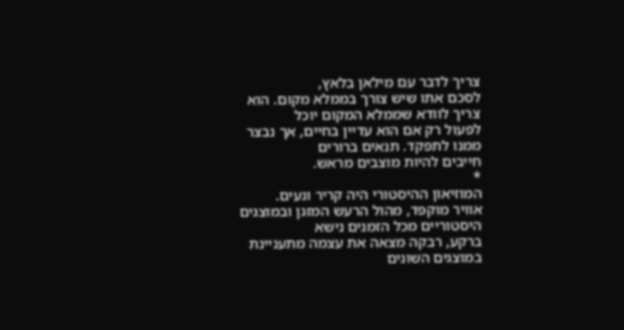צריך לדבר עם מילאן בלאץ,
לסכם אתו שיש צורך בממלא מקום. הוא צריך לוודא שממלא המקום יוכל
לפעול רק אם הוא עדיין בחיים, אך נבצר ממנו לתפקד. תנאים ברורים
חייבים להיות מוצבים מראש.
*
המוזיאון ההיסטורי היה קריר ונעים.
אוויר מוקפד, מהול הרעש המזגן ובמוצגים היסטוריים מכל הזמנים נישא
ברקע, רבקה מצאה את עצמה מתעניינת במוצגים השונים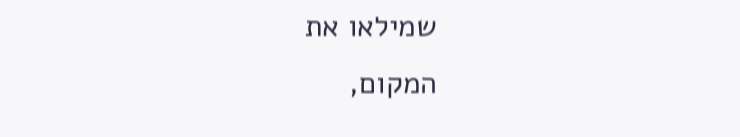שמילאו את
המקום,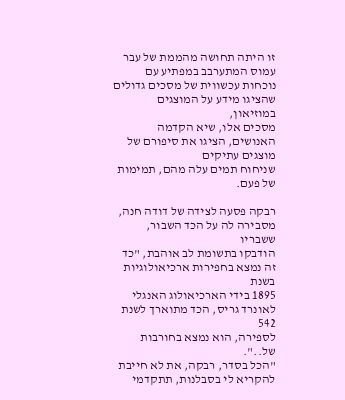זו היתה תחושה מהממת של עבר עמוס המתערבב במפתיע עם
נוכחות עכשווית של מסכים גדולים שהציגו מידע על המוצגים במוזיאון,
מסכים אלו, שיא הקדמה האנושים, הציגו את סיפורם של מוצגים עתיקים
שניחוח תמים עלה מהם, תמימות של פעם.

רבקה פסעה לצידה של דודה חנה, מסבירה לה על הכד השבור, ששבריו
הודבקו בתשומת לב אוהבת, "כד זה נמצא בחפירות ארכיאולוגיות בשנת
1895 בידי הארכיאולוג האנגלי לאונרד גריס, הכד מתוארך לשנת 542
לספירה, הוא נמצא בחורבות של..".
"הכל בסדר, רבקה, את לא חייבת להקריא לי בסבלנות, תתקדמי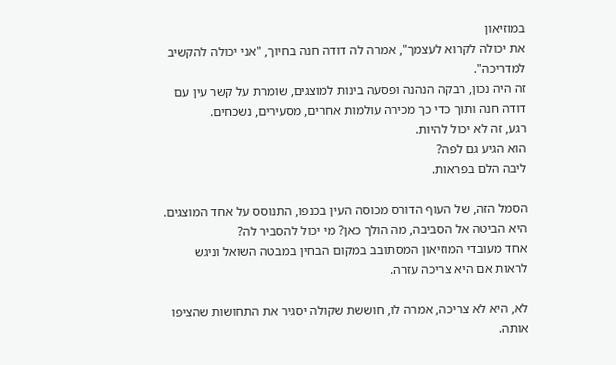במוזיאון
את יכולה לקרוא לעצמך", אמרה לה דודה חנה בחיוך, "אני יכולה להקשיב
למדריכה".
זה היה נכון, רבקה הנהנה ופסעה בינות למוצגים, שומרת על קשר עין עם
דודה חנה ותוך כדי כך מכירה עולמות אחרים, מסעירים, נשכחים.
רגע, זה לא יכול להיות.
הוא הגיע גם לפה?
ליבה הלם בפראות.

הסמל הזה, של העוף הדורס מכוסה העין בכנפו, התנוסס על אחד המוצגים.
היא הביטה אל הסביבה, מה הולך כאן? מי יכול להסביר לה?
אחד מעובדי המוזיאון המסתובב במקום הבחין במבטה השואל וניגש
לראות אם היא צריכה עזרה.

לא, היא לא צריכה, אמרה לו, חוששת שקולה יסגיר את התחושות שהציפו
אותה.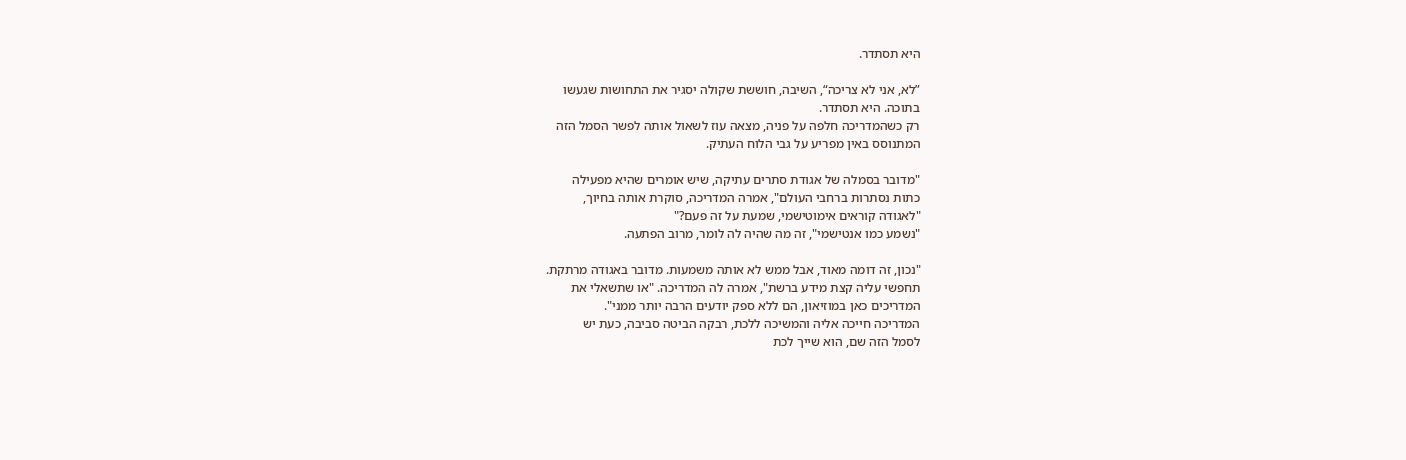היא תסתדר.

”לא, אני לא צריכה“, השיבה, חוששת שקולה יסגיר את התחושות שגעשו
בתוכה. היא תסתדר.
רק כשהמדריכה חלפה על פניה, מצאה עוז לשאול אותה לפשר הסמל הזה
המתנוסס באין מפריע על גבי הלוח העתיק.

"מדובר בסמלה של אגודת סתרים עתיקה, שיש אומרים שהיא מפעילה
כתות נסתרות ברחבי העולם", אמרה המדריכה, סוקרת אותה בחיוך,
"לאגודה קוראים אימוטישמי, שמעת על זה פעם?"
"נשמע כמו אנטישמי", זה מה שהיה לה לומר, מרוב הפתעה.

"נכון, זה דומה מאוד, אבל ממש לא אותה משמעות. מדובר באגודה מרתקת.
תחפשי עליה קצת מידע ברשת", אמרה לה המדריכה. "או שתשאלי את
המדריכים כאן במוזיאון, הם ללא ספק יודעים הרבה יותר ממני".
המדריכה חייכה אליה והמשיכה ללכת, רבקה הביטה סביבה, כעת יש
לסמל הזה שם, הוא שייך לכת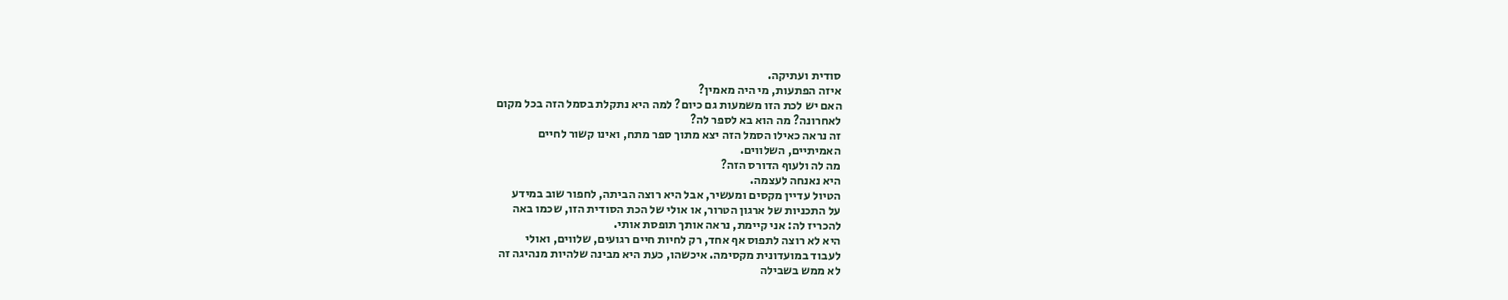סודית ועתיקה.
איזה הפתעות, מי היה מאמין?
האם יש לכת הזו משמעות גם כיום? למה היא נתקלת בסמל הזה בכל מקום
לאחרונה? מה הוא בא לספר לה?
זה נראה כאילו הסמל הזה יצא מתוך ספר מתח, ואינו קשור לחיים
האמיתיים, השלווים.
מה לה ולעוף הדורס הזה?
היא נאנחה לעצמה.
הטיול עדיין מקסים ומעשיר, אבל היא רוצה הביתה, לחפור שוב במידע
על התכניות של ארגון הטרור, או אולי של הכת הסודית הזו, שכמו באה
להכריז לה: אני קיימת, נראה אותך תופסת אותי.
היא לא רוצה לתפוס אף אחד, רק לחיות חיים רגועים, שלווים, ואולי
לעבוד במועדונית מקסימה. איכשהו, כעת היא מבינה שלהיות מנהיגה זה
לא ממש בשבילה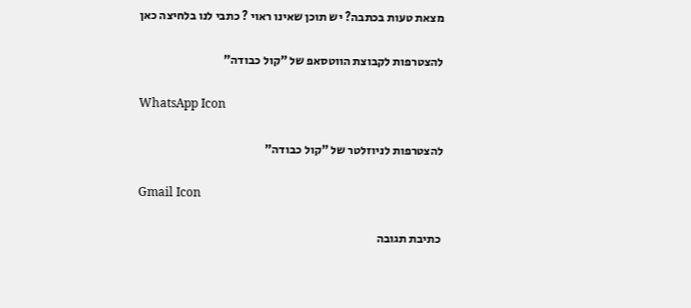מצאת טעות בכתבה? יש תוכן שאינו ראוי ? כתבי לנו בלחיצה כאן

להצטרפות לקבוצת הווטסאפ של "קול כבודה"

WhatsApp Icon

להצטרפות לניוזלטר של "קול כבודה"

Gmail Icon

כתיבת תגובה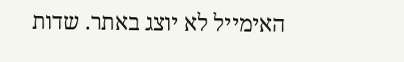האימייל לא יוצג באתר. שדות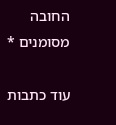החובה מסומנים *

עוד כתבות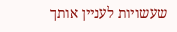שעשויות לעניין אותך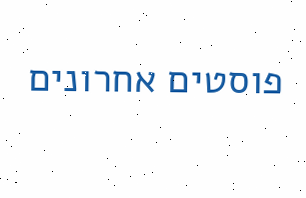פוסטים אחרונים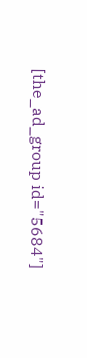[the_ad_group id="5684"]